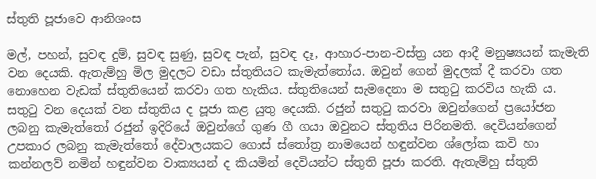ස්තුති පූජාවෙ ආනිශංස

මල්, පහන්, සුවඳ දුම්, සුවඳ සුණු, සුවඳ පැන්, සුවඳ දෑ, ආහාර-පාන-වස්ත්‍ර යන ආදී මනුෂ්‍යයන් කැමැති වන දෙයකි. ඇතැම්හු මිල මුදලට වඩා ස්තුතියට කැමැත්තෝය. ඔවුන් ගෙන් මුදලක් දී කරවා ගත නොහෙන වැඩක් ස්තුතියෙන් කරවා ගත හැකිය. ස්තුතියෙන් සැමදෙනා ම සතුටු කරවිය හැකි ය. සතුටු වන දෙයක් වන ස්තුතිය ද පූජා කළ යුතු දෙයකි. රජුන් සතුටු කරවා ඔවුන්ගෙන් ප්‍රයෝජන ලබනු කැමැත්තෝ රජුන් ඉදිරියේ ඔවුන්ගේ ගුණ ගී ගයා ඔවුනට ස්තුතිය පිරිනමති. දෙවියන්ගෙන් උපකාර ලබනු කැමැත්තෝ දේවාලයකට ගොස් ස්තෝත්‍ර නාමයෙන් හඳුන්වන ශ්ලෝක කවි හා කන්නලව් නමින් හඳුන්වන වාක්‍යයන් ද කියමින් දෙවියන්ට ස්තුති පූජා කරති. ඇතැම්හු ස්තුති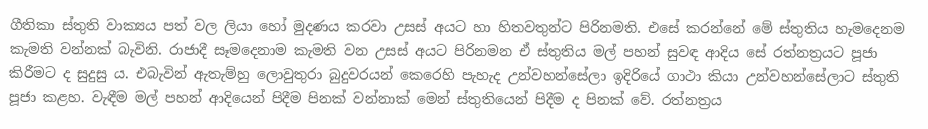ගීතිකා ස්තුති වාක්‍යය පත් වල ලියා හෝ මුදණය කරවා උසස් අයට හා හිතවතුන්ට පිරිනමති. එසේ කරන්නේ මේ ස්තුතිය හැමදෙනම කැමති වන්නක් බැවිනි. රාජාදී සෑමදෙනාම කැමති වන උසස් අයට පිරිනමන ඒ ස්තුතිය මල් පහන් සුවඳ ආදිය සේ රත්නත්‍රයට පූජා කිරීමට ද සුදුසු ය. එබැවින් ඇතැම්හු ලොවුතුරා බුදුවරයන් කෙරෙහි පැහැද උන්වහන්සේලා ඉදිරියේ ගාථා කියා උන්වහන්සේලාට ස්තුති පූජා කළහ. වැඳීම මල් පහන් ආදියෙන් පිදීම පිනක් වන්නාක් මෙන් ස්තුතියෙන් පිදීම ද පිනක් වේ. රත්නත්‍රය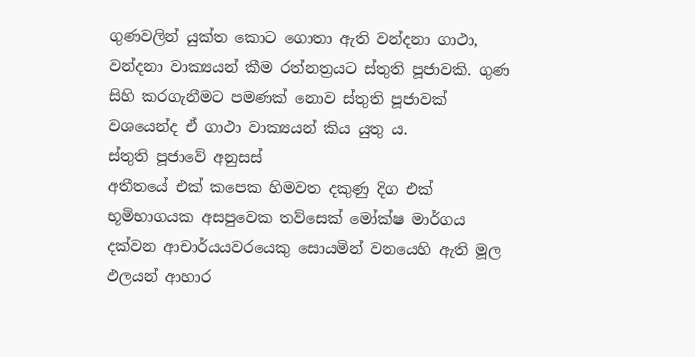ගුණවලින් යුක්ත කොට ගොතා ඇති වන්දනා ගාථා, වන්දනා වාක්‍යයන් කීම රත්නත්‍රයට ස්තුති පූජාවකි. ගුණ සිහි කරගැනීමට පමණක් නොව ස්තුති පූජාවක් වශයෙන්ද ඒ ගාථා වාක්‍ය‍යන් කිය යුතු ය.
ස්තුති පූජාවේ අනුසස්
අතීතයේ එක් කපෙක හිමවත දකුණු දිග එක් භූමිභාගයක අසපුවෙක තව්සෙක් මෝක්ෂ මාර්ගය දක්වන ආචාර්ය‍යවරයෙකු සොයමින් වනයෙහි ඇති මූල ඵලයන් ආහාර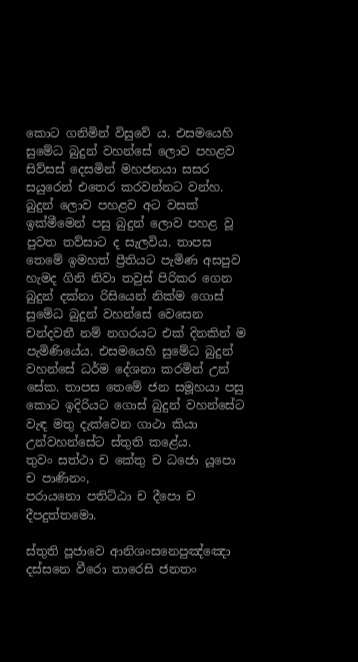කොට ගනිමින් විසුවේ ය. එසමයෙහි සුමේධ බුදුන් වහන්සේ ලොව පහළව සිව්සස් දෙසමින් මහජනයා සසර සයුරෙන් එතෙර කරවන්නට වන්හ. බුදුන් ලොව පහළව අට වසක් ඉක්මීමෙන් පසු බුදුන් ලොව පහළ වූ පුවත තව්සාට ද සැලවිය. තාපස තෙමේ ඉමහත් ප්‍රීතියට පැමිණ අසපුව හැමද ගිනි නිවා තවුස් පිරිකර ගෙන බුදුන් දක්නා රිසියෙන් නික්ම ගොස් සුමේධ බුදුන් වහන්සේ වෙසෙන චන්දවතී නම් නගරයට එක් දිනකින් ම පැමිණියේය. එසමයෙහි සුමේධ බුදුන් වහන්සේ ධර්ම දේශනා කරමින් උන් සේක. තාපස තෙමේ ජන සමූහයා පසු කොට ඉදිරියට ගොස් බුදුන් වහන්සේට වැඳ මතු දැක්වෙන ගාථා කියා උන්වහන්සේට ස්තුති කළේය.
තුවං සත්ථා ච කේතු ච ධජො යූපො ච පාණිනං,
පරායනො පතිට්ඨා ච දීපො ච දීපදුත්තමො.

ස්තුති පූජාවෙ ආනිශංසනෙපුඤ්ඤො දස්සනෙ වීරො තාරෙසි ජනතං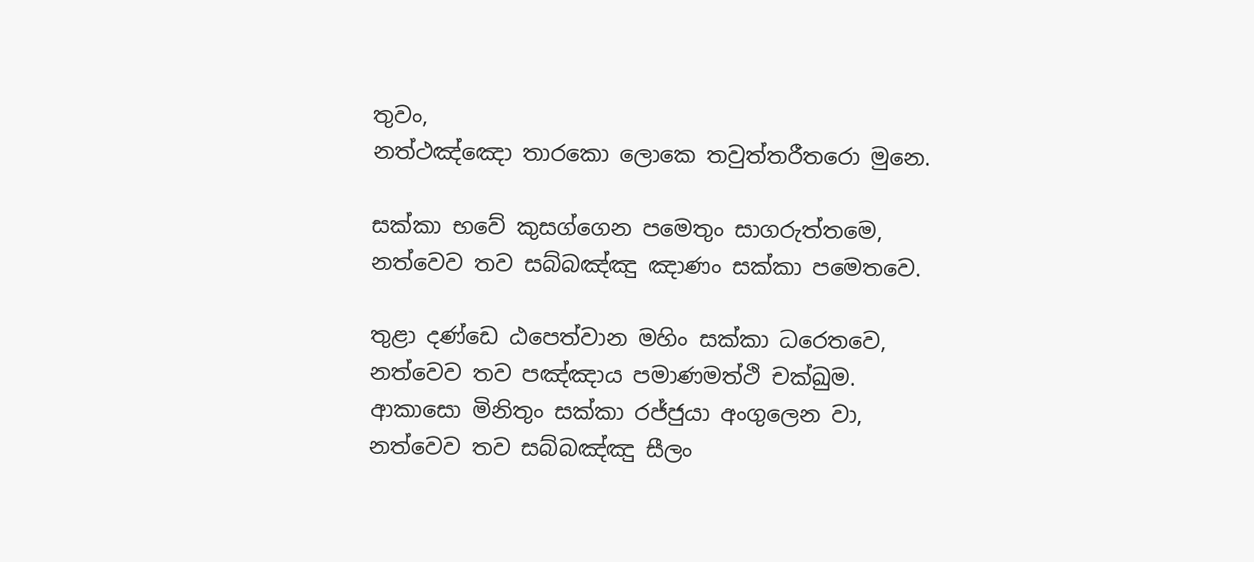තුවං,
නත්ථඤ්ඤො තාරකො ලොකෙ තවුත්තරීතරො මුනෙ.

සක්කා භවේ කුසග්ගෙන පමෙතුං සාගරුත්තමෙ,
නත්වෙව තව සබ්බඤ්ඤු ඤාණං සක්කා පමෙතවෙ.

තුළා දණ්ඩෙ ඨපෙත්වාන මහිං සක්කා ධරෙතවෙ,
නත්වෙව තව පඤ්ඤාය පමාණමත්ථි චක්ඛුම.
ආකාසො මිනිතුං සක්කා රජ්ජුයා අංගුලෙන වා,
නත්වෙව තව සබ්බඤ්ඤු සීලං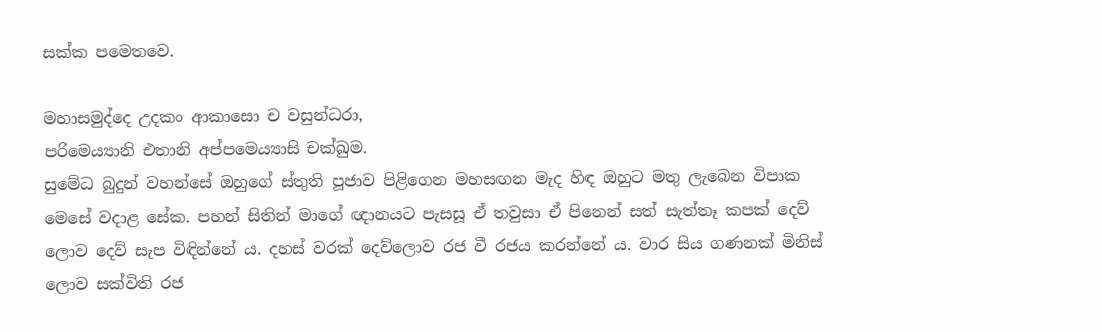සක්ක පමෙතවෙ.

මහාසමුද්දෙ උදකං ආකාසො ච වසුන්ධරා,
පරිමෙය්‍යානි එතානි අප්පමෙය්‍යාසි චක්ඛුම.
සුමේධ බුදුන් වහන්සේ ඔහුගේ ස්තුති පූජාව පිළිගෙන මහසඟන මැද හිඳ ඔහුට මතු ලැබෙන විපාක මෙසේ වදාළ සේක. පහන් සිතින් මාගේ ඥානයට පැසසූ ඒ තවුසා ඒ පිනෙන් සත් සැත්තෑ කපක් දෙව් ලොව දෙව් සැප විඳින්නේ ය. දහස් වරක් දෙව්ලොව රජ වී රජය කරන්නේ ය. වාර සිය ගණනක් මිනිස් ලොව සක්විති රජ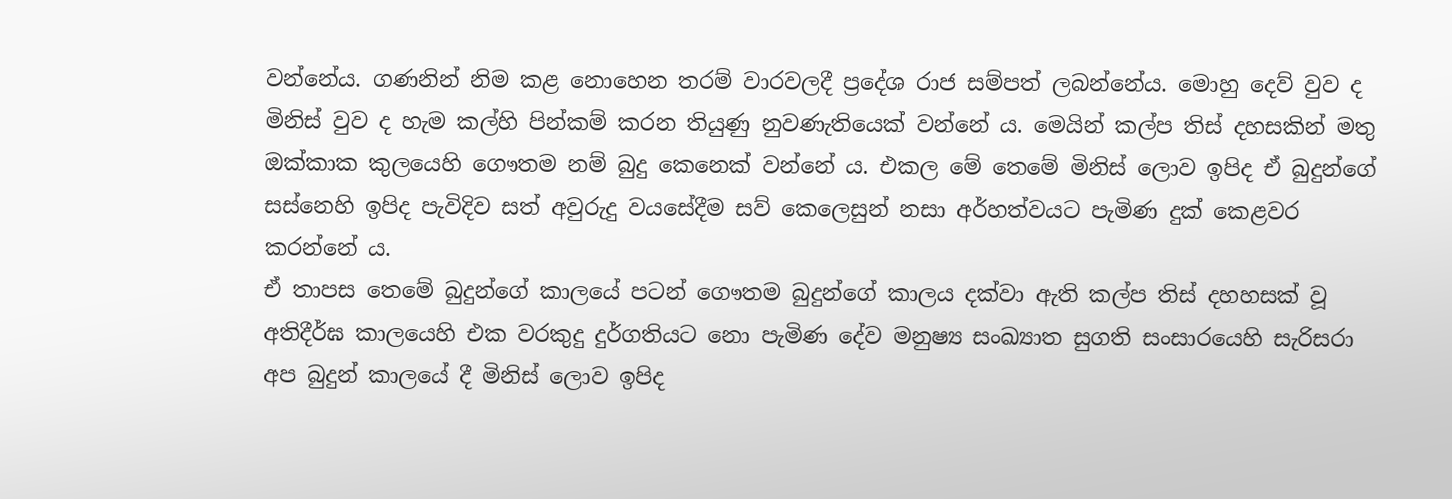වන්නේය. ගණනින් නිම කළ නොහෙන තරම් වාරවලදී ප්‍රදේශ රාජ සම්පත් ලබන්නේය. මොහු දෙව් වුව ද මිනිස් වුව ද හැම කල්හි පින්කම් කරන තියුණු නුවණැතියෙක් වන්නේ ය. මෙයින් කල්ප තිස් දහසකින් මතු ඔක්කාක කුලයෙහි ගෞතම නම් බුදු කෙනෙක් වන්නේ ය. එකල මේ තෙමේ මිනිස් ලොව ඉපිද ඒ බුදුන්ගේ සස්නෙහි ඉපිද පැවිදිව සත් අවුරුදු වයසේදීම සව් කෙලෙසුන් නසා අර්හත්වයට පැමිණ දුක් කෙළවර කරන්නේ ය.
ඒ තාපස තෙමේ බුදුන්ගේ කාලයේ පටන් ගෞතම බුදුන්ගේ කාලය දක්වා ඇති කල්ප තිස් දහහසක් වූ අතිදීර්ඝ කාලයෙහි එක වරකුදු දුර්ගතියට නො පැමිණ දේව මනුෂ්‍ය සංඛ්‍යාත සුගති සංසාරයෙහි සැරිසරා අප බුදුන් කාලයේ දී මිනිස් ලොව ඉපිද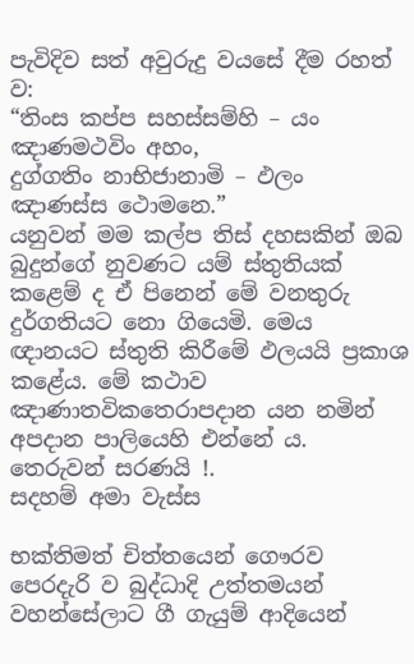පැවිදිව සත් අවුරුදු වයසේ දීම රහත් ව:
“තිංස කප්ප සහස්සම්හි – යං ඤාණමථවිං අහං,
දුග්ගතිං නාභිජානාමි – ඵලං ඤාණස්ස ථොමනෙ.”
යනුවන් මම කල්ප තිස් දහසකින් ඔබ බුදුන්ගේ නුවණට යම් ස්තුතියක් කළෙම් ද ඒ පිනෙන් මේ වනතුරු දුර්ගතියට නො ගියෙමි. මෙය ඥානයට ස්තුති කිරීමේ ඵලයයි ප්‍රකාශ කළේය. මේ කථාව ඤාණාතවිකතෙරාපදාන යන නමින් අපදාන පාලියෙහි එන්නේ ය.
තෙරුවන් සරණයි !.
සදහම් අමා වැස්ස

භක්තිමත් චිත්තයෙන් ගෞරව පෙරදැරි ව බුද්ධාදි උත්තමයන් වහන්සේලාට ගී ගැයුම් ආදියෙන්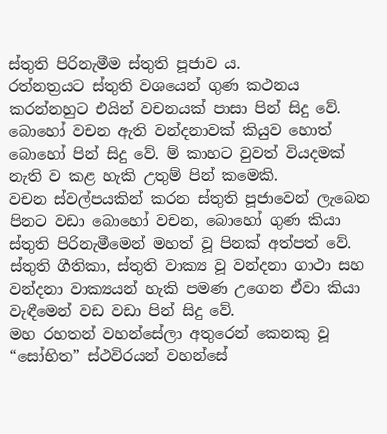ස්තුති පිරිනැමීම ස්තුති පූජාව ය.
රත්නත්‍ර‍යට ස්තුති වශයෙන් ගුණ කථනය කරන්නහුට එයින් වචනයක් පාසා පින් සිදු වේ. බොහෝ වචන ඇති වන්දනාවක් කියුව හොත් බොහෝ පින් සිදු වේ. ම් කාහට වුවත් වියදමක් නැති ව කළ හැකි උතුම් පින් කමෙකි.
වචන ස්වල්පයකින් කරන ස්තුති පූජාවෙන් ලැබෙන පිනට වඩා බොහෝ වචන, බොහෝ ගුණ කියා ස්තුති පිරිනැමීමෙන් මහත් වූ පිනක් අත්පත් වේ. ස්තුති ගීතිකා, ස්තුති වාක්‍ය වූ වන්දනා ගාථා සහ වන්දනා වාක්‍යයන් හැකි පමණ උගෙන ඒවා කියා වැඳීමෙන් වඩ වඩා පින් සිදු වේ.
මහ රහතන් වහන්සේලා අතුරෙන් කෙනකු වූ “සෝභිත” ස්ථවිරයන් වහන්සේ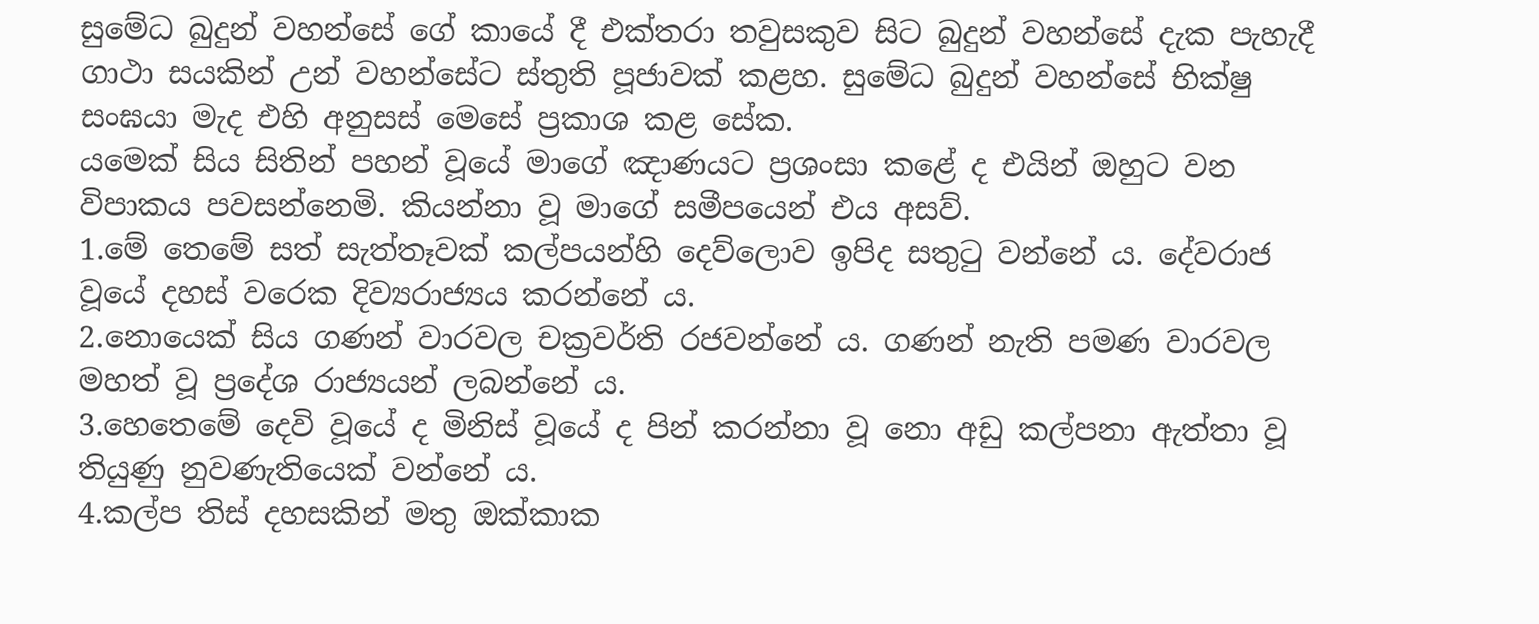සුමේධ බුදුන් වහන්සේ ගේ කායේ දී එක්තරා තවුසකුව සිට බුදුන් වහන්සේ දැක පැහැදී ගාථා සයකින් උන් වහන්සේට ස්තුති පූජාවක් කළහ. සුමේධ බුදුන් වහන්සේ භික්ෂු සංඝයා මැද එහි අනුසස් මෙසේ ප්‍ර‍කාශ කළ සේක.
යමෙක් සිය සිතින් පහන් වූයේ මාගේ ඤාණයට ප්‍ර‍ශංසා කළේ ද එයින් ඔහුට වන විපාකය පවසන්නෙමි. කියන්නා වූ මාගේ සමීපයෙන් එය අසව්.
1.මේ තෙමේ සත් සැත්තෑවක් කල්පයන්හි දෙව්ලොව ඉපිද සතුටු වන්නේ ය. දේවරාජ වූයේ දහස් වරෙක දිව්‍යරාජ්‍යය කරන්නේ ය.
2.නොයෙක් සිය ගණන් වාරවල චක්‍ර‍වර්ති රජවන්නේ ය. ගණන් නැති පමණ වාරවල මහත් වූ ප්‍රදේශ රාජ්‍යයන් ලබන්නේ ය.
3.හෙතෙමේ දෙවි වූයේ ද මිනිස් වූයේ ද පින් කරන්නා වූ නො අඩු කල්පනා ඇත්තා වූ තියුණු නුවණැතියෙක් වන්නේ ය.
4.කල්ප තිස් දහසකින් මතු ඔක්කාක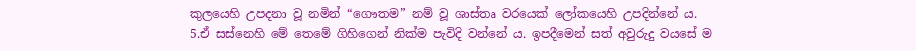කුලයෙහි උපදනා වූ නමින් “ගෞතම” නම් වූ ශාස්තෘ වරයෙක් ලෝකයෙහි උපදින්නේ ය.
5.ඒ සස්නෙහි මේ තෙමේ ගිහිගෙන් නික්ම පැවිදි වන්නේ ය. ඉපදීමෙන් සත් අවුරුදු වයසේ ම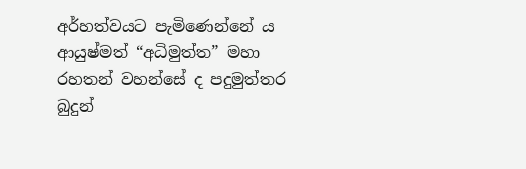අර්හත්වයට පැමිණෙන්නේ ය
ආයුෂ්මත් “අධිමුත්ත” මහා රහතන් වහන්සේ ද පදුමුත්තර බුදුන්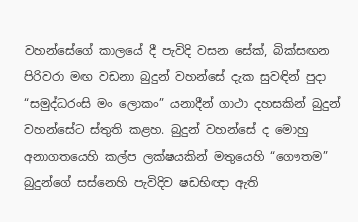වහන්සේගේ කාලයේ දී පැවිදි වසන සේක්, බික්සඟන පිරිවරා මඟ වඩනා බුදුන් වහන්සේ දැක සුවඳින් පුදා “සමුද්ධරංසි මං ලොකං” යනාදීන් ගාථා දහසකින් බුදුන් වහන්සේට ස්තුති කළහ. බුදුන් වහන්සේ ද මොහු අනාගතයෙහි කල්ප ලක්ෂයකින් මතුයෙහි “ගෞතම” බුදුන්ගේ සස්නෙහි පැවිදිව ෂඩභිඥා ඇති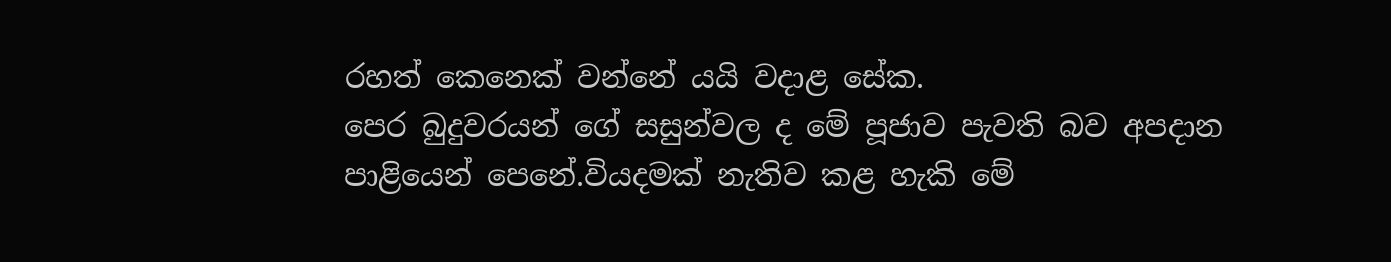රහත් කෙනෙක් වන්නේ යයි වදාළ සේක.
පෙර බුදුවරයන් ගේ සසුන්වල ද මේ පූජාව පැවති බව අපදාන පාළියෙන් පෙනේ.වියදමක් නැතිව කළ හැකි මේ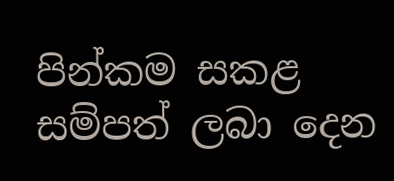පින්කම සකළ සම්පත් ලබා දෙන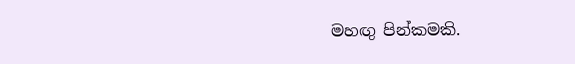මහඟු පින්කමකි.